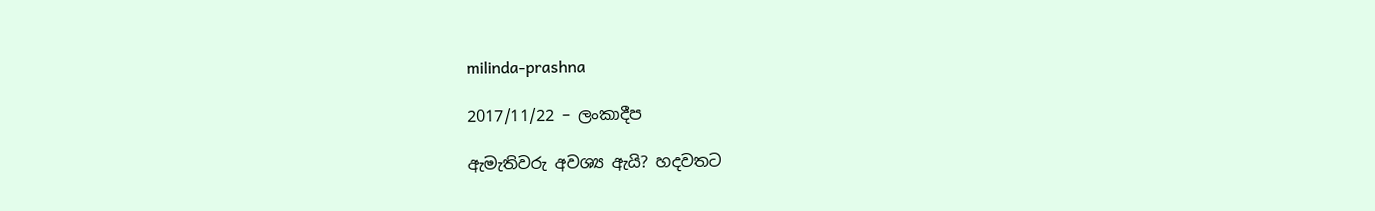milinda-prashna

2017/11/22 – ලංකාදීප

ඇමැතිවරු අවශ්‍ය ඇයි? හදවතට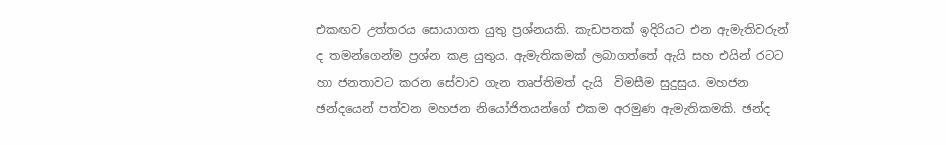එකඟව උත්තරය සොයාගත යුතු ප්‍රශ්නයකි. කැඩපතක් ඉදිරියට එන ඇමැතිවරුන් ද තමන්ගෙන්ම ප්‍රශ්න කළ යුතුය. ඇමැතිකමක් ලබාගත්තේ ඇයි සහ එයින් රටට හා ජනතාවට කරන සේවාව ගැන තෘප්තිමත් දැයි  විමසීම සුදුසුය. මහජන ඡන්දයෙන් පත්වන මහජන නියෝජිතයන්ගේ එකම අරමුණ ඇමැතිකමකි. ඡන්ද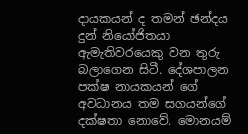දායකයන් ද තමන් ඡන්දය දුන් නියෝජිතයා ඇමැතිවරයෙකු වන තුරු බලාගෙන සිටී. දේශපාලන පක්ෂ නායකයන් ගේ අවධානය තම සගයන්ගේ දක්ෂතා නොවේ. මොනයම්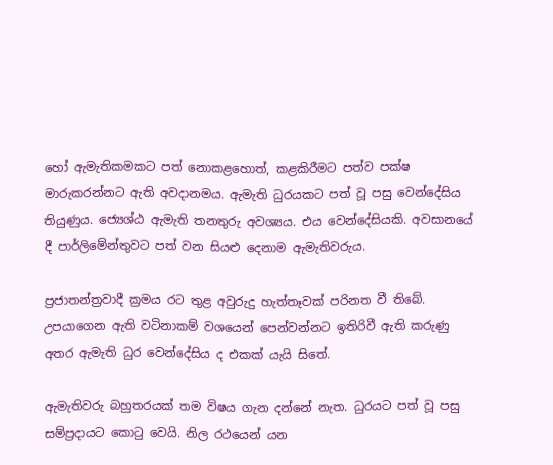හෝ ඇමැතිකමකට පත් නොකළහොත්, කළකිරීමට පත්ව පක්ෂ මාරුකරන්නට ඇති අවදානමය. ඇමැති ධුරයකට පත් වූ පසු වෙන්දේසිය තියුණුය. ජ්‍යෙශ්ඨ ඇමැති තනතුරු අවශ්‍යය. එය වෙන්දේසියකි. අවසානයේ දී පාර්ලිමේන්තුවට පත් වන සියළු දෙනාම ඇමැතිවරුය.

ප්‍රජාතන්ත්‍රවාදී ක්‍රමය රට තුළ අවුරුදු හැත්තෑවක් පරිනත වී තිබේ. උපයාගෙන ඇති වටිනාකම් වශයෙන් පෙන්වන්නට ඉතිරිවී ඇති කරුණු අතර ඇමැති ධුර වෙන්දේසිය ද එකක් යැයි සිතේ.

ඇමැතිවරු බහුතරයක් තම විෂය ගැන දන්නේ නැත. ධුරයට පත් වූ පසු සම්ප්‍රදායට කොටු වෙයි. නිල රථයෙන් යන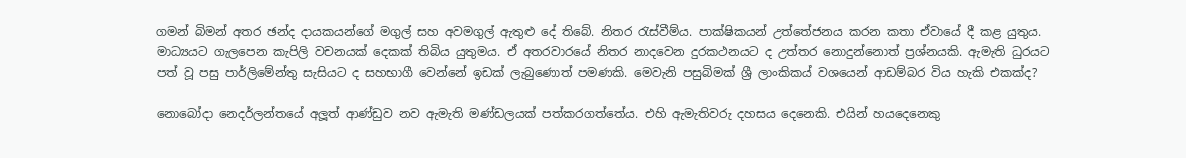ගමන් බිමන් අතර ඡන්ද දායකයන්ගේ මගුල් සහ අවමගුල් ඇතුළු දේ තිබේ. නිතර රැස්වීම්ය. පාක්ෂිකයන් උත්තේජනය කරන කතා ඒවායේ දී කළ යුතුය. මාධ්‍යයට ගැලපෙන කැපිලි වචනයක් දෙකක් තිබිය යුතුමය. ඒ අතරවාරයේ නිතර නාදවෙන දුරකථනයට ද උත්තර නොදුන්නොත් ප්‍රශ්නයකි. ඇමැති ධුරයට පත් වූ පසු පාර්ලිමේන්තු සැසියට ද සහභාගී වෙන්නේ ඉඩක් ලැබුණොත් පමණකි. මෙවැනි පසුබිමක් ශ්‍රී ලාංකිකය් වශයෙන් ආඩම්බර විය හැකි එකක්ද?

නොබෝදා නෙදර්ලන්තයේ අලූත් ආණ්ඩුව නව ඇමැති මණ්ඩලයක් පත්කරගත්තේය. එහි ඇමැතිවරු දහසය දෙනෙකි. එයින් හයදෙනෙකු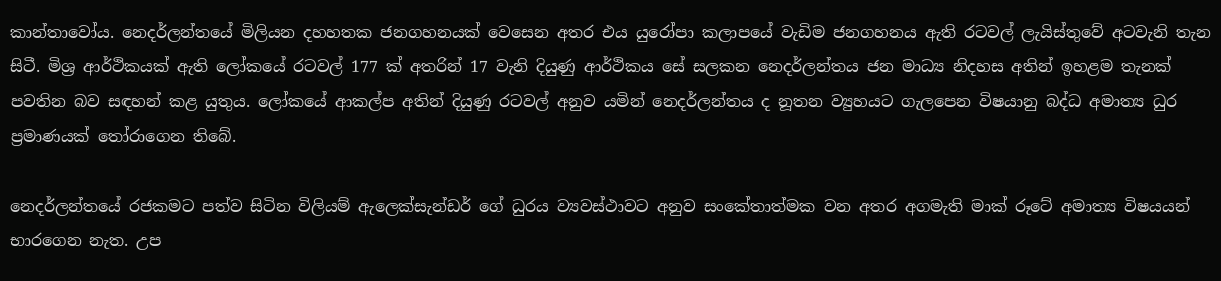කාන්තාවෝය. නෙදර්ලන්තයේ මිලියන දහහතක ජනගහනයක් වෙසෙන අතර එය යුරෝපා කලාපයේ වැඩිම ජනගහනය ඇති රටවල් ලැයිස්තුවේ අටවැනි තැන සිටී. මිශ්‍ර ආර්ථිකයක් ඇති ලෝකයේ රටවල් 177 ක් අතරින් 17 වැනි දියුණු ආර්ථිකය සේ සලකන නෙදර්ලන්තය ජන මාධ්‍ය නිදහස අතින් ඉහළම තැනක් පවතින බව සඳහන් කළ යුතුය. ලෝකයේ ආකල්ප අතින් දියුණු රටවල් අනුව යමින් නෙදර්ලන්තය ද නූතන ව්‍යුහයට ගැලපෙන විෂයානු බද්ධ අමාත්‍ය ධුර ප්‍රමාණයක් තෝරාගෙන තිබේ.

නෙදර්ලන්තයේ රජකමට පත්ව සිටින විලියම් ඇලෙක්සැන්ඩර් ගේ ධුරය ව්‍යවස්ථාවට අනුව සංකේතාත්මක වන අතර අගමැති මාක් රූටේ අමාත්‍ය විෂයයන් භාරගෙන නැත. උප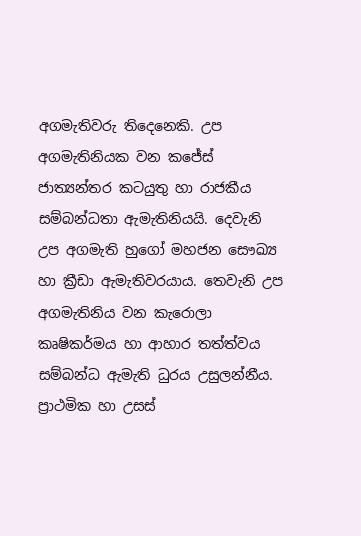අගමැතිවරු තිදෙනෙකි. උප අගමැතිනියක වන කජේස් ජාත්‍යන්තර කටයුතු හා රාජකීය සම්බන්ධතා ඇමැතිනියයි. දෙවැනි උප අගමැති හුගෝ මහජන සෞඛ්‍ය හා ක්‍රීඩා ඇමැතිවරයාය. තෙවැනි උප අගමැතිනිය වන කැරොලා කෘෂිකර්මය හා ආහාර තත්ත්වය සම්බන්ධ ඇමැති ධුරය උසුලන්නීය. ප්‍රාථමික හා උසස්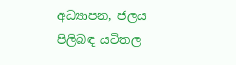අධ්‍යාපන, ජලය පිලිබඳ යටිතල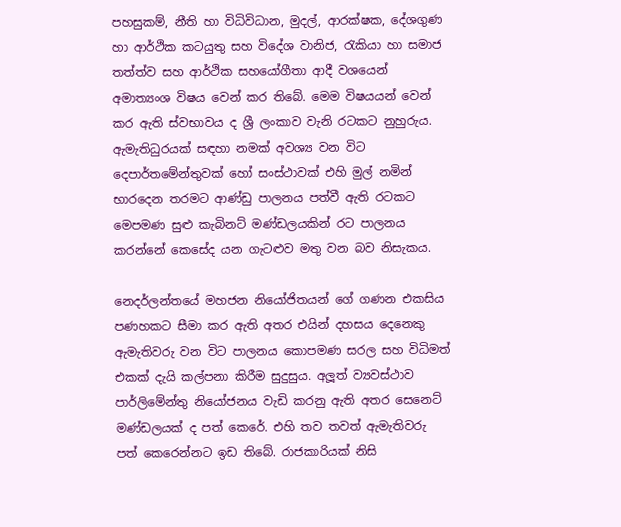පහසුකම්, නීති හා විධිවිධාන, මුදල්, ආරක්ෂක, දේශගුණ හා ආර්ථික කටයුතු සහ විදේශ වානිජ, රැකියා හා සමාජ තත්ත්ව සහ ආර්ථික සහයෝගීතා ආදී වශයෙන් අමාත්‍යංශ විෂය වෙන් කර තිබේ. මෙම විෂයයන් වෙන් කර ඇති ස්වභාවය ද ශ්‍රී ලංකාව වැනි රටකට නුහුරුය. ඇමැතිධුරයක් සඳහා නමක් අවශ්‍ය වන විට දෙපාර්තමේන්තුවක් හෝ සංස්ථාවක් එහි මුල් නමින් භාරදෙන තරමට ආණ්ඩු පාලනය පත්වී ඇති රටකට මෙපමණ සුළු කැබිනට් මණ්ඩලයකින් රට පාලනය කරන්නේ කෙසේද යන ගැටළුව මතු වන බව නිසැකය.

නෙදර්ලන්තයේ මහජන නියෝජිතයන් ගේ ගණන එකසිය පණහකට සීමා කර ඇති අතර එයින් දහසය දෙනෙකු ඇමැතිවරු වන විට පාලනය කොපමණ සරල සහ විධිමත් එකක් දැයි කල්පනා කිරීම සුදුසුය. අලූත් ව්‍යවස්ථාව පාර්ලිමේන්තු නියෝජනය වැඩි කරනු ඇති අතර සෙනෙට් මණ්ඩලයක් ද පත් කෙරේ. එහි තව තවත් ඇමැතිවරු පත් කෙරෙන්නට ඉඩ තිබේ. රාජකාරියක් නිසි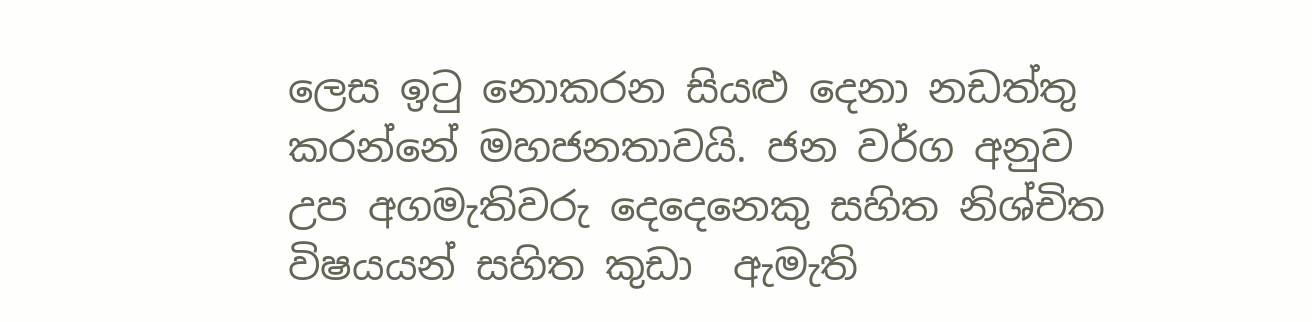ලෙස ඉටු නොකරන සියළු දෙනා නඩත්තු කරන්නේ මහජනතාවයි. ජන වර්ග අනුව උප අගමැතිවරු දෙදෙනෙකු සහිත නිශ්චිත විෂයයන් සහිත කුඩා  ඇමැති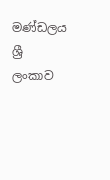මණ්ඩලය ශ්‍රී ලංකාව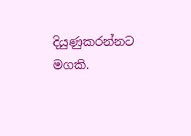දියුණුකරන්නට මගකි.